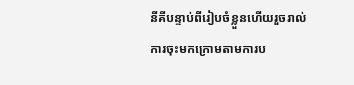នីគីបន្ទាប់ពីរៀបចំខ្លួនហើយរួចរាល់ការចុះមកក្រោមតាមការប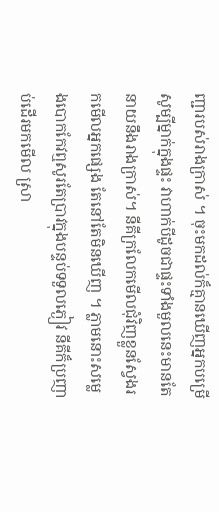ញ្ជារបស់រាងក្រាស់ ។ ចុះមកដល់ក៏គ្មានឃើញអ្នកបម្រើសូម្បីម្នាក់ក្នុងផ្ទះ វាហាក់បីដូចជាផ្ទះទាំងមួលនេះមានតែនាយនឹងរាងក្រាស់។ នីគីក្រលែកមើលជុំវិញខ្លួនស្វែងរកមើលអ្នកផ្សេង តែនៅតែមិនឃើញ ។ ភ្លាមនោះសម្លេងបោកកែវឮសូរតែប្រាវក្នុងបន្ទប់ទទួលភ្ងៀវ នីគីក៏ប្រញាប់ដើរមកមើល ស្រា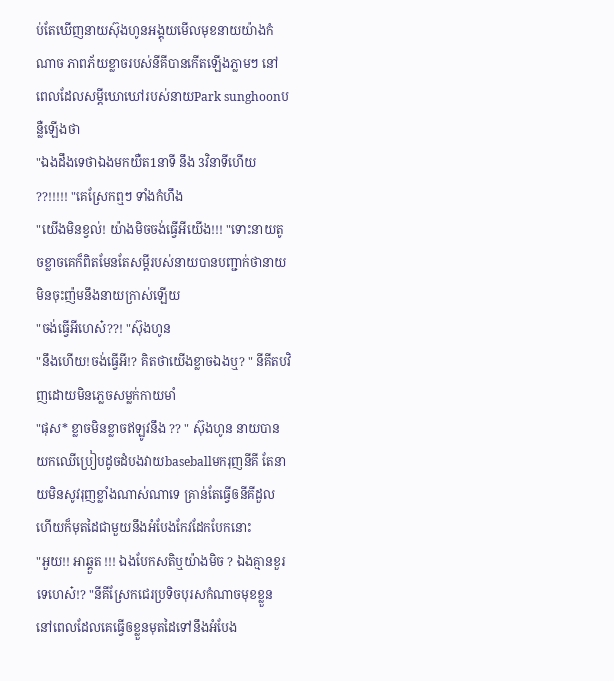ប់តែឃើញនាយស៊ុងហូនអង្គុយមើលមុខនាយយ៉ាងកំណាច ភាពភ័យខ្លាចរបស់នីគីបានកើតឡើងភ្លាមៗ នៅពេលដែលសម្ដីឃោឃៅរបស់នាយPark sunghoonបន្លឺឡើងថា
"ឯងដឹងទេថាឯងមកយឺត1នាទី នឹង 3វិនាទីហើយ ??!!!!! "គេស្រែកឮៗ ទាំងកំហឹង
"យើងមិនខ្វល់! យ៉ាងមិចចង់ធ្វើអីយើង!!! "ទោះនាយតូចខ្លាចគេក៏ពិតមែនតែសម្ដីរបស់នាយបានបញ្ជាក់ថានាយមិនចុះញ៉មនឹងនាយក្រាស់ឡើយ
"ចង់ធ្វើអីហេស៎??! "ស៊ុងហូន
"នឹងហើយ!ចង់ធ្វើអី!? គិតថាយើងខ្លាចឯងឬ? " នីគីតបវិញដោយមិនភ្លេចសម្លក់កាយមាំ
"ផុស* ខ្លាចមិនខ្លាចឥឡូវនឹង ?? " ស៊ុងហូន នាយបានយកឈើប្រៀបដូចដំបងវាយbaseballមករុញនីគី តែនាយមិនសូវរុញខ្លាំងណាស់ណាទេ គ្រាន់តែធ្វើឲនីគីដួលហើយក៏មុតដៃជាមួយនឹងអំបែងកែវដែកបែកនោះ
"អួយ!! អាឆ្គួត !!! ឯងបែកសតិឬយ៉ាងមិច ? ឯងគ្មានខួរទេហេស៎!? "នីគីស្រែកជេរប្រទិចបុរសកំណាចមុខខ្លួន នៅពេលដែលគេធ្វើឲខ្លួនមុតដៃទៅនឹងអំបែង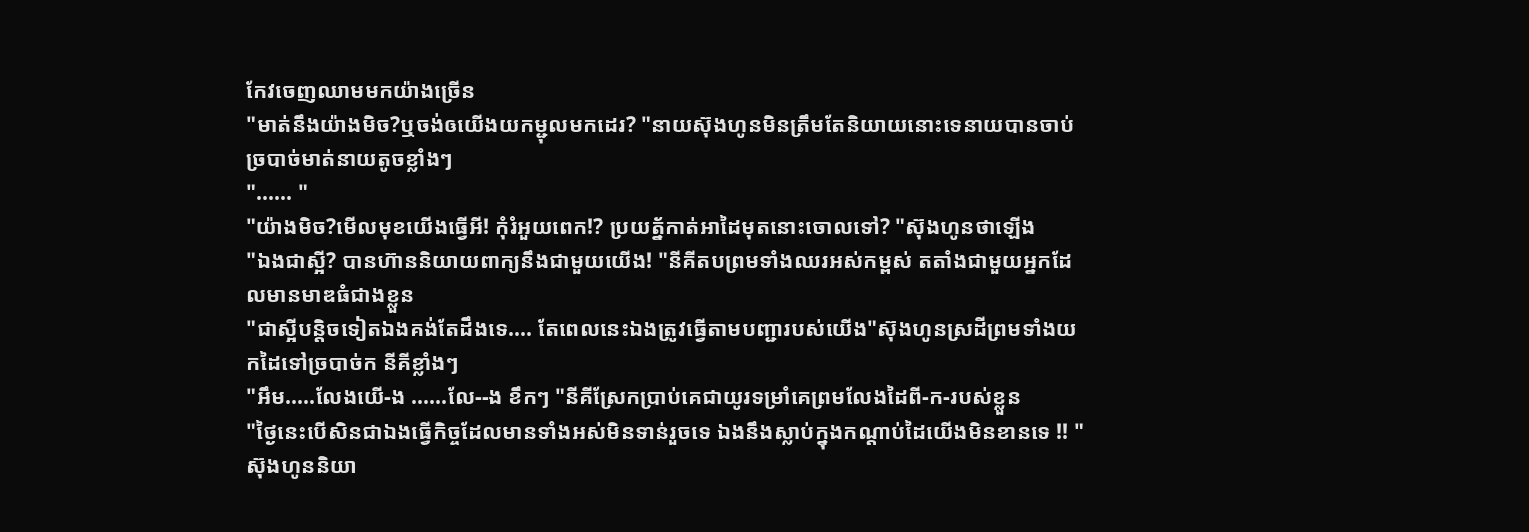កែវចេញឈាមមកយ៉ាងច្រើន
"មាត់នឹងយ៉ាងមិច?ឬចង់ឲយើងយកម្ជុលមកដេរ? "នាយស៊ុងហូនមិនត្រឹមតែនិយាយនោះទេនាយបានចាប់ច្របាច់មាត់នាយតូចខ្លាំងៗ
"...... "
"យ៉ាងមិច?មើលមុខយើងធ្វើអី! កុំរំអួយពេក!? ប្រយត្ន័កាត់អាដៃមុតនោះចោលទៅ? "ស៊ុងហូនថាឡើង
"ឯងជាស្អី? បានហ៊ាននិយាយពាក្យនឹងជាមួយយើង! "នីគីតបព្រមទាំងឈរអស់កម្ពស់ តតាំងជាមួយអ្នកដែលមានមាឌធំជាងខ្លួន
"ជាស្អីបន្តិចទៀតឯងគង់តែដឹងទេ.... តែពេលនេះឯងត្រូវធ្វើតាមបញ្ជារបស់យើង"ស៊ុងហូនស្រដីព្រមទាំងយកដៃទៅច្របាច់ក នីគីខ្លាំងៗ
"អឹម.....លែងយើ-ង ......លែ--ង ខឹកៗ "នីគីស្រែកប្រាប់គេជាយូរទម្រាំគេព្រមលែងដៃពី-ក-របស់ខ្លួន
"ថ្ងៃនេះបើសិនជាឯងធ្វើកិច្ចដែលមានទាំងអស់មិនទាន់រួចទេ ឯងនឹងស្លាប់ក្នុងកណ្ដាប់ដៃយើងមិនខានទេ !! "ស៊ុងហូននិយា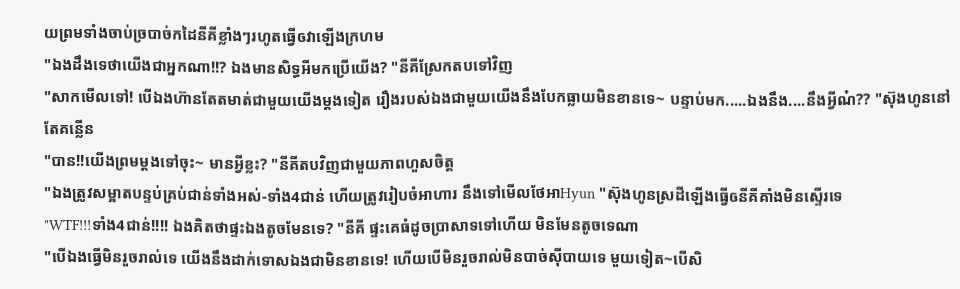យព្រមទាំងចាប់ច្របាច់កដៃនីគីខ្លាំងៗរហូតធ្វើឲវាឡើងក្រហម
"ឯងដឹងទេថាយើងជាអ្នកណា!!? ឯងមានសិទ្ធអីមកប្រើយើង? "នីគីស្រែកតបទៅវិញ
"សាកមើលទៅ! បើឯងហ៊ានតែតមាត់ជាមួយយើងម្ដងទៀត រឿងរបស់ឯងជាមួយយើងនឹងបែកធ្លាយមិនខានទេ~ បន្ទាប់មក.....ឯងនឹង....នឹងអ្វីណ៎?? "ស៊ុងហូននៅតែគន្លើន
"បាន!!យើងព្រមម្ដងទៅចុះ~ មានអ្វីខ្លះ? "នីគីតបវិញជាមួយភាពហួសចិត្ត
"ឯងត្រូវសម្អាតបន្ទប់គ្រប់ជាន់ទាំងអស់-ទាំង4ជាន់ ហើយត្រូវរៀបចំអាហារ នឹងទៅមើលថែអាHyun "ស៊ុងហូនស្រដីឡើងធ្វើឲនីគីគាំងមិនស្ទើរទេ
"WTF!!!ទាំង4ជាន់!!!! ឯងគិតថាផ្ទះឯងតូចមែនទេ? "នីគី ផ្ទះគេធំដូចប្រាសាទទៅហើយ មិនមែនតូចទេណា
"បើឯងធ្វើមិនរួចរាល់ទេ យើងនឹងដាក់ទោសឯងជាមិនខានទេ! ហើយបើមិនរួចរាល់មិនបាច់ស៊ីបាយទេ មួយទៀត~បើសិ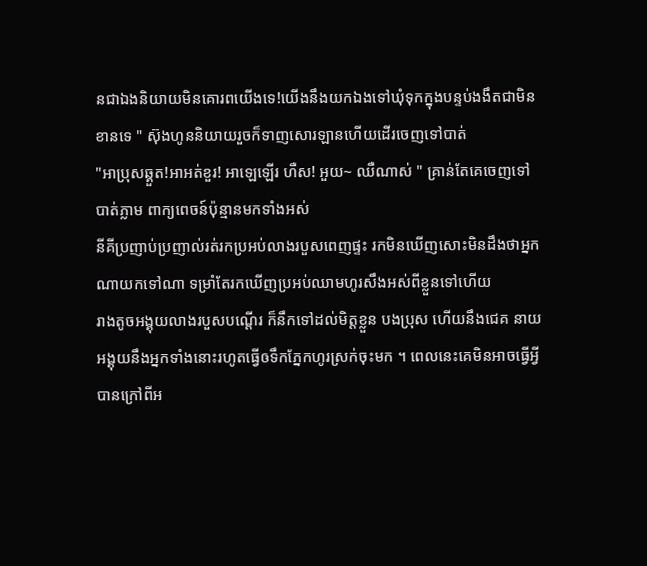នជាឯងនិយាយមិនគោរពយើងទេ!យើងនឹងយកឯងទៅឃុំទុកក្នុងបន្ទប់ងងឹតជាមិនខានទេ " ស៊ុងហូននិយាយរួចក៏ទាញសោរឡានហើយដើរចេញទៅបាត់
"អាប្រុសឆ្គួត!អាអត់ខួរ! អាឡេឡើរ ហឺស! អួយ~ ឈឺណាស់ " គ្រាន់តែគេចេញទៅបាត់ភ្លាម ពាក្យពេចន៍ប៉ុន្មានមកទាំងអស់
នីគីប្រញាប់ប្រញាល់រត់រកប្រអប់លាងរបួសពេញផ្ទះ រកមិនឃើញសោះមិនដឹងថាអ្នកណាយកទៅណា ទម្រាំតែរកឃើញប្រអប់ឈាមហូរសឹងអស់ពីខ្លួនទៅហើយ
រាងតូចអង្គុយលាងរបួសបណ្ដើរ ក៏នឹកទៅដល់មិត្តខ្លួន បងប្រុស ហើយនឹងជេគ នាយអង្គុយនឹងអ្នកទាំងនោះរហូតធ្វើឲទឹកភ្នែកហូរស្រក់ចុះមក ។ ពេលនេះគេមិនអាចធ្វើអ្វីបានក្រៅពីអ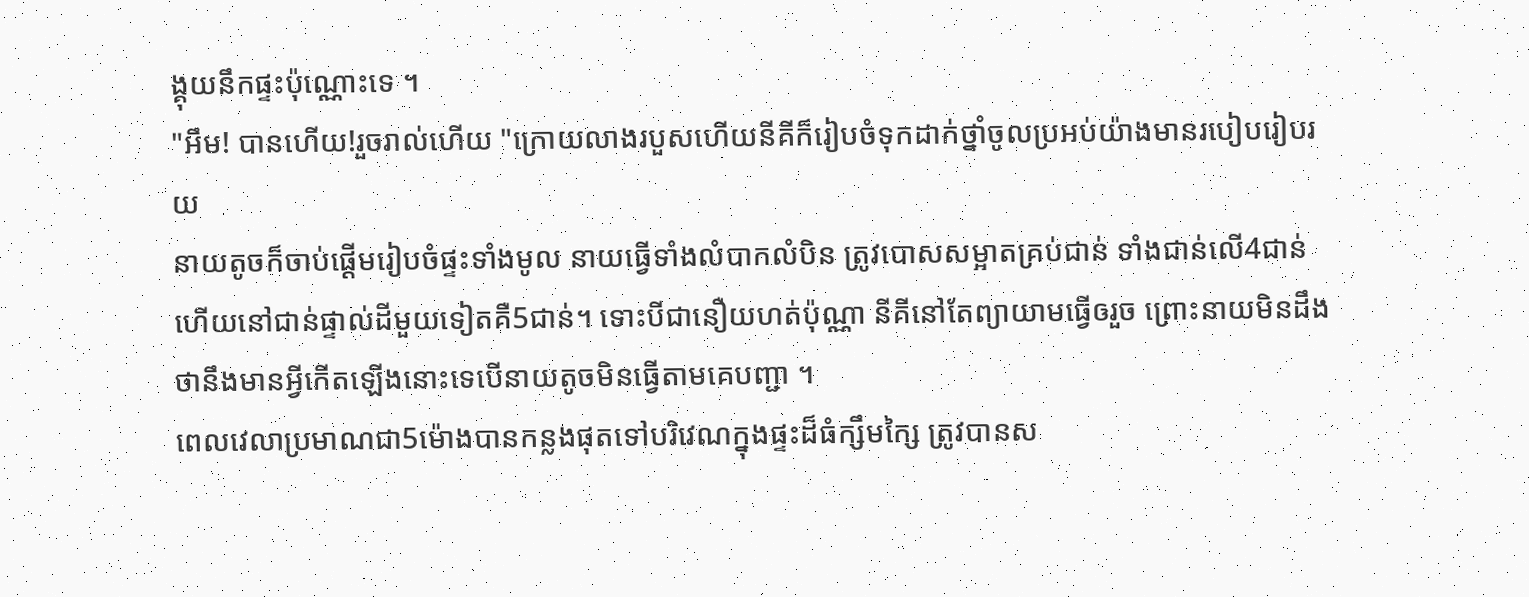ង្គុយនឹកផ្ទះប៉ុណ្ណោះទេ ។
"អឹម! បានហើយ!រួចរាល់ហើយ "ក្រោយលាងរបួសហើយនីគីក៏រៀបចំទុកដាក់ថ្នាំចូលប្រអប់យ៉ាងមានរបៀបរៀបរយ
នាយតូចក៏ចាប់ផ្ដើមរៀបចំផ្ទះទាំងមូល នាយធ្វើទាំងលំបាកលំបិន ត្រូវបោសសម្អាតគ្រប់ជាន់ ទាំងជាន់លើ4ជាន់ ហើយនៅជាន់ផ្ទាល់ដីមួយទៀតគឺ5ជាន់។ ទោះបីជានឿយហត់ប៉ុណ្ណា នីគីនៅតែព្យាយាមធ្វើឲរួច ព្រោះនាយមិនដឹងថានឹងមានអ្វីកើតឡើងនោះទេបើនាយតូចមិនធ្វើតាមគេបញ្ជា ។
ពេលវេលាប្រមាណជា5ម៉ោងបានកន្លងផុតទៅបរិវេណក្នុងផ្ទះដ៏ធំក្សឹមក្សៃ ត្រូវបានស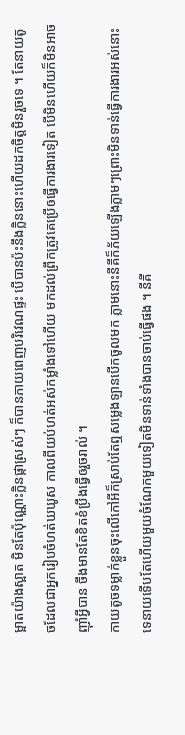ម្អាតយ៉ាងស្អាត មិនតែប៉ុណ្ណោះក្លិនផ្កាស្រស់ៗ ក៏បានភាយពេញបរិវេណផ្ទះ បើបានប៉ះនឹងក្លិននោះហើយដកចិត្តមិនរួចទេ ។ តែនាយតូចដែលជាអ្នករៀបចំហត់ឃឃូស កាលពីយប់ហត់អស់កម្លាំងទៅហើយ មកដល់ព្រឹកត្រូវគេប្រើឲធ្វើការងារទៀត បើមិនហើយក៏មិនអាចញ៉ាំអ្វីបាន ចឹងមានតែខិតខំប្រឹងធ្វើឲរួចរាល់ ។
កាយតូចទម្លាក់ខ្លួនចុះលើកៅអីក៏ស្រាប់តែឮសម្លេងឡានបើកចូលមក ភ្លាមនោះនីគីក៏ភ័យឡើងភ្លាមៗព្រោះមិនទាន់ធ្វើការងារអស់នោះទេនាយទើបតែហើយមួយចំណែកមួយទៀតមិនទាន់ទាំងបានចាប់ធ្វើផង ។ នីគី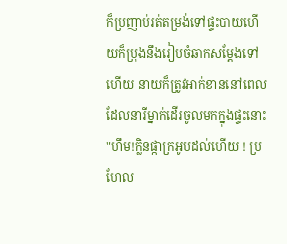ក៏ប្រញាប់រត់តម្រង់ទៅផ្ទះបាយហើយក៏ប្រុងនឹងរៀបចំឆាកសម្ដែងទៅហើយ នាយក៏ត្រូវអាក់ខាននៅពេលដែលនារីម្នាក់ដើរចូលមកក្នុងផ្ទះនោះ
"ហឹម!ក្លិនផ្កាក្រអូបដល់ហើយ ! ប្រហែល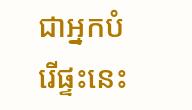ជាអ្នកបំរើផ្ទះនេះ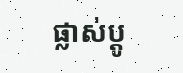ផ្លាស់ប្ដូ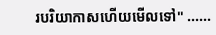របរិយាកាសហើយមើលទៅ" ......